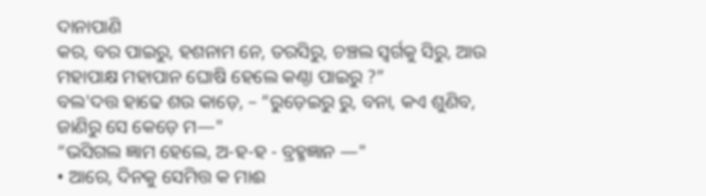ଦାନାପାଣି
କର, ବର ପାଇରୁ, ହଶନାମ ନେ, ତରସିରୁ, ଚଞ୍ଚଲ ସ୍ବର୍ଗକୁ ସିରୁ, ଆଉ ମହାପାକ୍ଷ ମହାପାନ ଘୋଷି ହେଲେ କଣ୍ଠା ପାଇରୁ ?”
ବଲ'ଦତ୍ତ ହାଢେ ଶଉ କାଡ଼େ, – “ରୁଡ଼େଇରୁ ରୁ, ବନା, କଏ ଶୁଣିବ, ଜାଣିରୁ ସେ କେଡ଼େ ମ—"
“ଭସିଗଲ ଜ୍ଞାମ ହେଲେ, ଅ-ହ-ହ - ବ୍ରହ୍ମଜ୍ଞାନ —"
• ଆରେ, ଦିନକୁ ସେମିତ୍ତ କ ମାଈ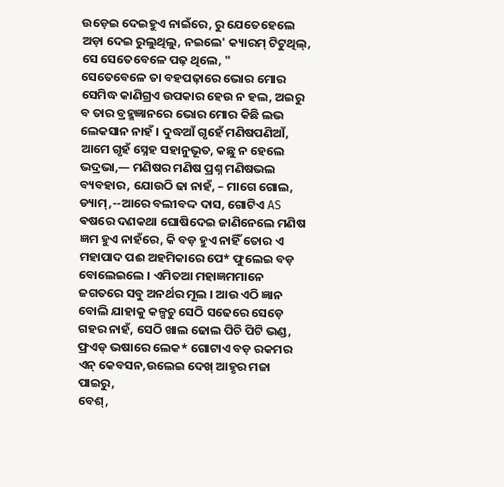ଉଡ଼େଇ ଦେଇହୁଏ ନାଇଁରେ, ରୁ ଯେତେହେଲେ ଅଡ଼ା ଦେଇ ରୁଲୁଥିଲୁ, ନଇଲେ' କ୍ୟାରମ୍ ଟିଟୁଥିଲ୍, ସେ ସେତେବେଳେ ପଢ଼ ଥିଲେ, "
ସେତେବେଳେ ତା ବହପଢ଼ାରେ ଭୋର ମୋର ସେମିଦ୍ଧ କାଣିଗ୍ରଏ ଉପକାର ହେଉ ନ ହଲ, ଅଇରୁ ବ ତାର ବ୍ରହ୍ମଜ୍ଞାନରେ ଭୋର ମୋର କିଛି ଲଭ ଲେକସାନ ନାହଁ । ଦୁଦ୍ଧଆଁ ଗୃହେଁ ମଣିଷପଣିଆଁ, ଆମେ ଗୃହଁ ସ୍ନେହ ସହାନୁଭୂତ, କଛୁ ନ ହେଲେ ଭଦ୍ରଭା,— ମଣିଷର ମଣିଷ ପ୍ରଶ୍ନ ମଣିଷଭଲ ବ୍ୟବହାର, ଯୋଉଠି ଢା ନାହଁ, – ମାଗେ ଗୋଲ, ଡ୍ୟାମ୍,--ଆରେ ବଲୀବଦ୍ଦ ଦାସ, ଗୋଟିଏ AS ଵଷରେ ଦଣକଥା ଘୋଷିଦେଇ ଜାଣିନେଲେ ମଣିଷ ଜ୍ଞମ ହୁଏ ନାହଁରେ, କି ବଡ଼ ହୁଏ ନାହିଁ ତୋର ଏ ମହାପାଦ ପଈ ଅହମିକାରେ ପେ* ଫୁଲେଇ ବଡ଼ ବୋଲେଇଲେ । ଏମିତଆ ମହାଜ୍ଞମମାନେ ଜଗତରେ ସବୁ ଅନର୍ଥର ମୂଲ । ଆଉ ଏଠି ଜ୍ଞାନ ବୋଲି ଯାହାକୁ କଳ୍ପଚୁ ସେଠି ସଢେରେ ସେଡ଼େ ଗହର ନାହଁ, ସେଠି ଖାଲ ଢୋଲ ପିଚି ପିଟି ଭଣ୍ଡ, ଫ୍ରଏଡ୍ ଭଷାରେ ଲେକ* ଗୋଟାଏ ବଡ଼ ରକମର ଏନ୍ କେବସନ,ଉଲେଇ ଦେଖ୍ ଆହୃର ମଜା ପାଇରୁ,
ବେଶ୍,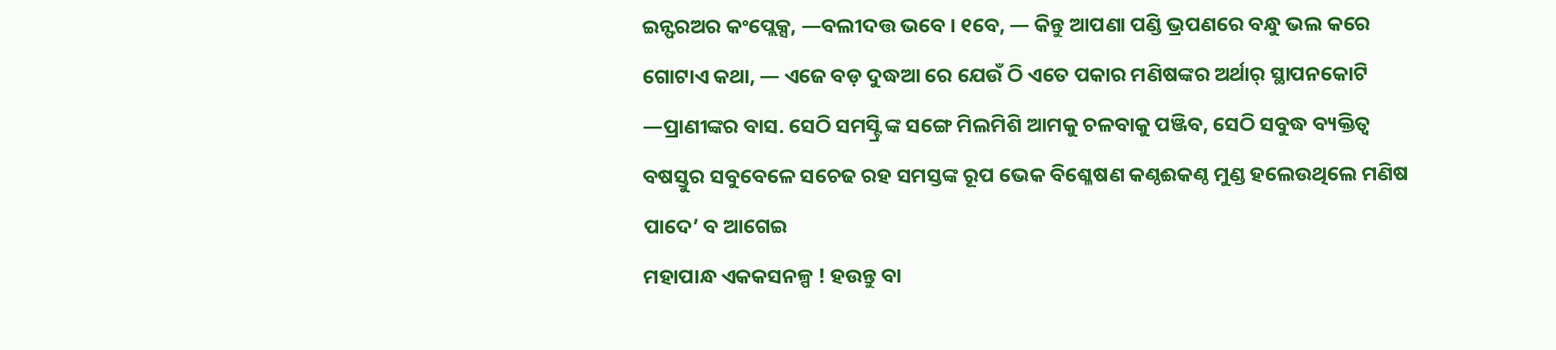ଇନ୍ଫରଅର କଂପ୍ଲେକ୍ସ, —ବଲୀଦତ୍ତ ଭବେ । ୧ବେ, — କିନ୍ତୁ ଆପଣା ପଣ୍ଡି ଭ୍ରପଣରେ ବନ୍ଧୁ ଭଲ କରେ ଗୋଟାଏ କଥା, — ଏଜେ ବଡ଼ ଦୁଦ୍ଧଆ ରେ ଯେଉଁ ଠି ଏତେ ପକାର ମଣିଷଙ୍କର ଅର୍ଥାର୍ ସ୍ଥାପନକୋଟି —ପ୍ରାଣୀଙ୍କର ବାସ. ସେଠି ସମସ୍ଟ୍ରି ଙ୍କ ସଙ୍ଗେ ମିଲମିଶି ଆମକୁ ଚଳବାକୁ ପଞ୍ଜିବ, ସେଠି ସବୁଦ୍ଧ ବ୍ୟକ୍ତିତ୍ବ ବଷସ୍ତୁର ସବୁବେଳେ ସଚେଢ ରହ ସମସ୍ତଙ୍କ ରୂପ ଭେକ ବିଶ୍ଳେଷଣ କଣ୍ଠଈକଣ୍ଠ ମୁଣ୍ଡ ହଲେଉଥିଲେ ମଣିଷ ପାଦେ’ ବ ଆଗେଇ
ମହାପାନ୍ଧ ଏକକସନଳ୍ପ ! ହଉନ୍ତୁ ବା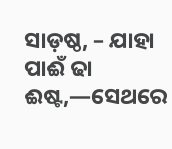ସାଡ଼ଷ୍ଠ, – ଯାହା ପାଈଁ ଢା ଈଷ୍ଟ,—ସେଥରେ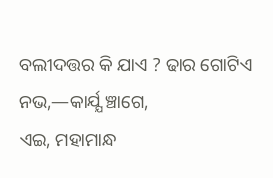ବଲୀଦତ୍ତର କି ଯାଏ ? ଢାର ଗୋଟିଏ ନଭ,—କାର୍ଯ୍ଯ ଞ୍ଚାଗେ,
ଏଇ, ମହାମାନ୍ଧ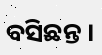ବସିଛନ୍ତ ।